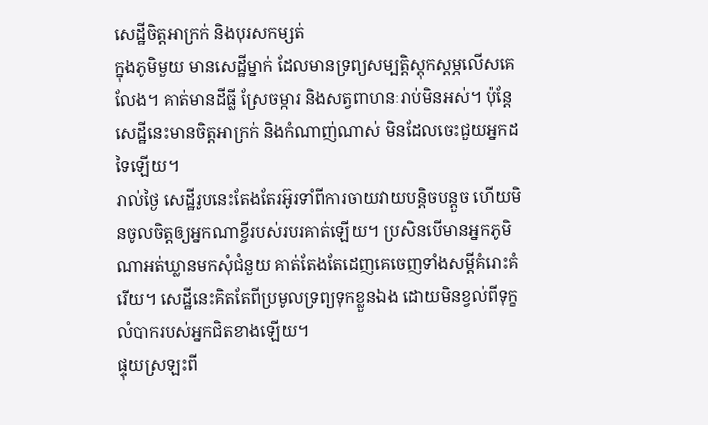សេដ្ឋីចិត្តអាក្រក់ និងបុរសកម្សត់
ក្នុងភូមិមួយ មានសេដ្ឋីម្នាក់ ដែលមានទ្រព្យសម្បត្តិស្តុកស្តម្ភលើសគេលែង។ គាត់មានដីធ្លី ស្រែចម្ការ និងសត្វពាហនៈរាប់មិនអស់។ ប៉ុន្តែ សេដ្ឋីនេះមានចិត្តអាក្រក់ និងកំណាញ់ណាស់ មិនដែលចេះជួយអ្នកដទៃឡើយ។
រាល់ថ្ងៃ សេដ្ឋីរូបនេះតែងតែរអ៊ូរទាំពីការចាយវាយបន្តិចបន្តួច ហើយមិនចូលចិត្តឲ្យអ្នកណាខ្ចីរបស់របរគាត់ឡើយ។ ប្រសិនបើមានអ្នកភូមិណាអត់ឃ្លានមកសុំជំនួយ គាត់តែងតែដេញគេចេញទាំងសម្ដីគំរោះគំរើយ។ សេដ្ឋីនេះគិតតែពីប្រមូលទ្រព្យទុកខ្លួនឯង ដោយមិនខ្វល់ពីទុក្ខលំបាករបស់អ្នកជិតខាងឡើយ។
ផ្ទុយស្រឡះពី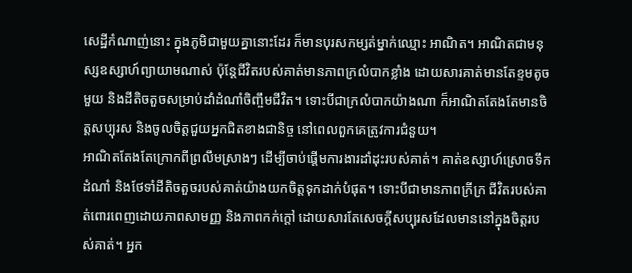សេដ្ឋីកំណាញ់នោះ ក្នុងភូមិជាមួយគ្នានោះដែរ ក៏មានបុរសកម្សត់ម្នាក់ឈ្មោះ អាណិត។ អាណិតជាមនុស្សឧស្សាហ៍ព្យាយាមណាស់ ប៉ុន្តែជីវិតរបស់គាត់មានភាពក្រលំបាកខ្លាំង ដោយសារគាត់មានតែខ្ទមតូចមួយ និងដីតិចតួចសម្រាប់ដាំដំណាំចិញ្ចឹមជីវិត។ ទោះបីជាក្រលំបាកយ៉ាងណា ក៏អាណិតតែងតែមានចិត្តសប្បុរស និងចូលចិត្តជួយអ្នកជិតខាងជានិច្ច នៅពេលពួកគេត្រូវការជំនួយ។
អាណិតតែងតែក្រោកពីព្រលឹមស្រាងៗ ដើម្បីចាប់ផ្តើមការងារដាំដុះរបស់គាត់។ គាត់ឧស្សាហ៍ស្រោចទឹកដំណាំ និងថែទាំដីតិចតួចរបស់គាត់យ៉ាងយកចិត្តទុកដាក់បំផុត។ ទោះបីជាមានភាពក្រីក្រ ជីវិតរបស់គាត់ពោរពេញដោយភាពសាមញ្ញ និងភាពកក់ក្តៅ ដោយសារតែសេចក្តីសប្បុរសដែលមាននៅក្នុងចិត្តរបស់គាត់។ អ្នក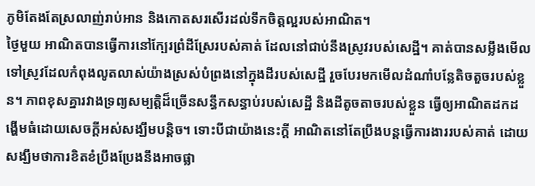ភូមិតែងតែស្រលាញ់រាប់អាន និងកោតសរសើរដល់ទឹកចិត្តល្អរបស់អាណិត។
ថ្ងៃមួយ អាណិតបានធ្វើការនៅក្បែរព្រំដីស្រែរបស់គាត់ ដែលនៅជាប់នឹងស្រូវរបស់សេដ្ឋី។ គាត់បានសម្លឹងមើលទៅស្រូវដែលកំពុងលូតលាស់យ៉ាងស្រស់បំព្រងនៅក្នុងដីរបស់សេដ្ឋី រួចបែរមកមើលដំណាំបន្លែតិចតួចរបស់ខ្លួន។ ភាពខុសគ្នារវាងទ្រព្យសម្បត្តិដ៏ច្រើនសន្ធឹកសន្ធាប់របស់សេដ្ឋី និងដីតូចតាចរបស់ខ្លួន ធ្វើឲ្យអាណិតដកដង្ហើមធំដោយសេចក្តីអស់សង្ឃឹមបន្តិច។ ទោះបីជាយ៉ាងនេះក្តី អាណិតនៅតែប្រឹងបន្តធ្វើការងាររបស់គាត់ ដោយសង្ឃឹមថាការខិតខំប្រឹងប្រែងនឹងអាចផ្លា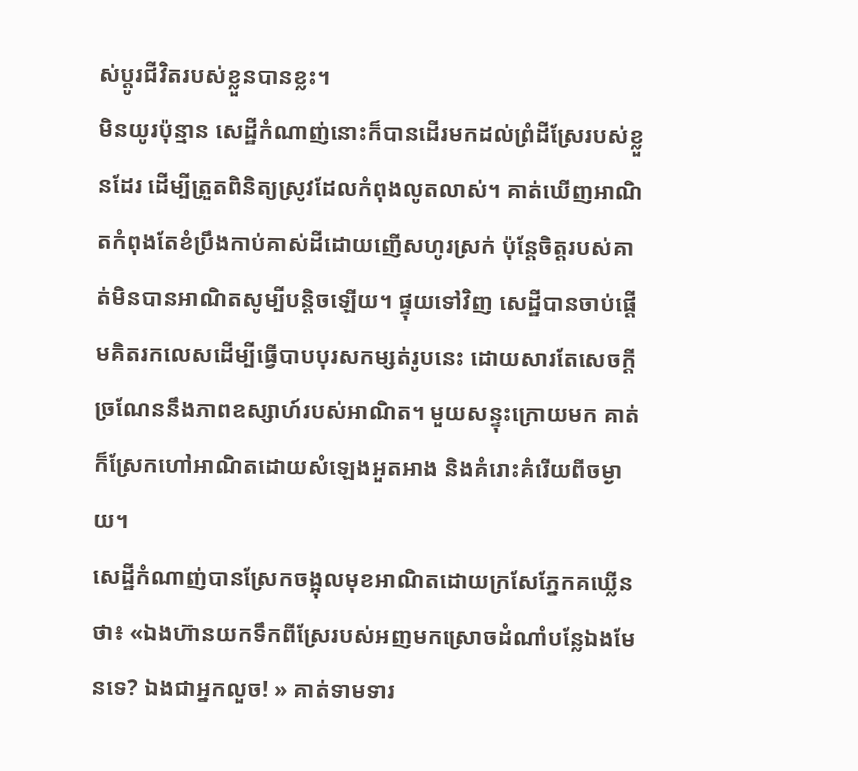ស់ប្តូរជីវិតរបស់ខ្លួនបានខ្លះ។
មិនយូរប៉ុន្មាន សេដ្ឋីកំណាញ់នោះក៏បានដើរមកដល់ព្រំដីស្រែរបស់ខ្លួនដែរ ដើម្បីត្រួតពិនិត្យស្រូវដែលកំពុងលូតលាស់។ គាត់ឃើញអាណិតកំពុងតែខំប្រឹងកាប់គាស់ដីដោយញើសហូរស្រក់ ប៉ុន្តែចិត្តរបស់គាត់មិនបានអាណិតសូម្បីបន្តិចឡើយ។ ផ្ទុយទៅវិញ សេដ្ឋីបានចាប់ផ្តើមគិតរកលេសដើម្បីធ្វើបាបបុរសកម្សត់រូបនេះ ដោយសារតែសេចក្តីច្រណែននឹងភាពឧស្សាហ៍របស់អាណិត។ មួយសន្ទុះក្រោយមក គាត់ក៏ស្រែកហៅអាណិតដោយសំឡេងអួតអាង និងគំរោះគំរើយពីចម្ងាយ។
សេដ្ឋីកំណាញ់បានស្រែកចង្អុលមុខអាណិតដោយក្រសែភ្នែកគឃ្លើនថា៖ «ឯងហ៊ានយកទឹកពីស្រែរបស់អញមកស្រោចដំណាំបន្លែឯងមែនទេ? ឯងជាអ្នកលួច! » គាត់ទាមទារ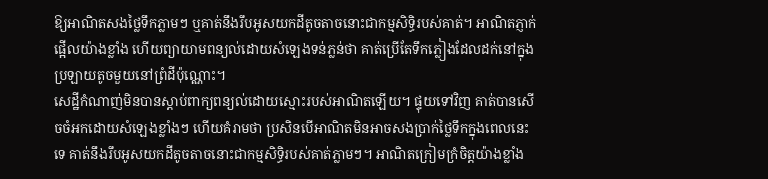ឱ្យអាណិតសងថ្លៃទឹកភ្លាមៗ ឬគាត់នឹងរឹបអូសយកដីតូចតាចនោះជាកម្មសិទ្ធិរបស់គាត់។ អាណិតភ្ញាក់ផ្អើលយ៉ាងខ្លាំង ហើយព្យាយាមពន្យល់ដោយសំឡេងទន់ភ្លន់ថា គាត់ប្រើតែទឹកភ្លៀងដែលដក់នៅក្នុងប្រឡាយតូចមួយនៅព្រំដីប៉ុណ្ណោះ។
សេដ្ឋីកំណាញ់មិនបានស្តាប់ពាក្យពន្យល់ដោយស្មោះរបស់អាណិតឡើយ។ ផ្ទុយទៅវិញ គាត់បានសើចចំអកដោយសំឡេងខ្លាំងៗ ហើយគំរាមថា ប្រសិនបើអាណិតមិនអាចសងប្រាក់ថ្លៃទឹកក្នុងពេលនេះទេ គាត់នឹងរឹបអូសយកដីតូចតាចនោះជាកម្មសិទ្ធិរបស់គាត់ភ្លាមៗ។ អាណិតក្រៀមក្រំចិត្តយ៉ាងខ្លាំង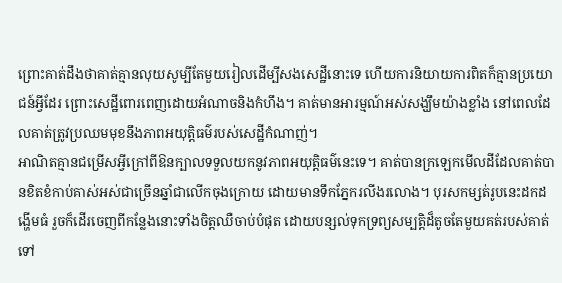ព្រោះគាត់ដឹងថាគាត់គ្មានលុយសូម្បីតែមួយរៀលដើម្បីសងសេដ្ឋីនោះទេ ហើយការនិយាយការពិតក៏គ្មានប្រយោជន៍អ្វីដែរ ព្រោះសេដ្ឋីពោរពេញដោយអំណាចនិងកំហឹង។ គាត់មានអារម្មណ៍អស់សង្ឃឹមយ៉ាងខ្លាំង នៅពេលដែលគាត់ត្រូវប្រឈមមុខនឹងភាពអយុត្តិធម៌របស់សេដ្ឋីកំណាញ់។
អាណិតគ្មានជម្រើសអ្វីក្រៅពីឱនក្បាលទទួលយកនូវភាពអយុត្តិធម៌នេះទេ។ គាត់បានក្រឡេកមើលដីដែលគាត់បានខិតខំកាប់គាស់អស់ជាច្រើនឆ្នាំជាលើកចុងក្រោយ ដោយមានទឹកភ្នែករលីងរលោង។ បុរសកម្សត់រូបនេះដកដង្ហើមធំ រួចក៏ដើរចេញពីកន្លែងនោះទាំងចិត្តឈឺចាប់បំផុត ដោយបន្សល់ទុកទ្រព្យសម្បត្តិដ៏តូចតែមួយគត់របស់គាត់ទៅ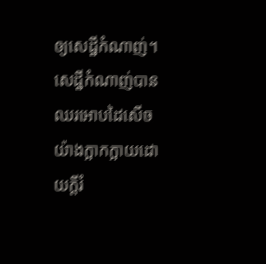ឲ្យសេដ្ឋីកំណាញ់។ សេដ្ឋីកំណាញ់បានឈរអោបដៃសើចយ៉ាងក្អាកក្អាយដោយក្តីរំ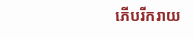ភើបរីករាយ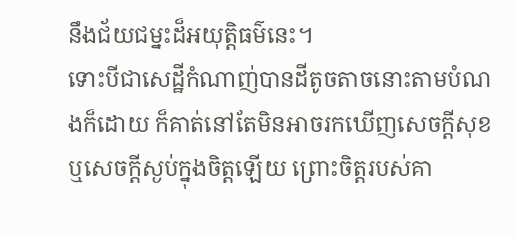នឹងជ័យជម្នះដ៏អយុត្តិធម៌នេះ។
ទោះបីជាសេដ្ឋីកំណាញ់បានដីតូចតាចនោះតាមបំណងក៏ដោយ ក៏គាត់នៅតែមិនអាចរកឃើញសេចក្តីសុខ ឬសេចក្តីស្ងប់ក្នុងចិត្តឡើយ ព្រោះចិត្តរបស់គា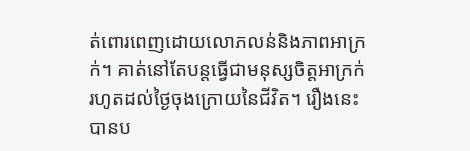ត់ពោរពេញដោយលោភលន់និងភាពអាក្រក់។ គាត់នៅតែបន្តធ្វើជាមនុស្សចិត្តអាក្រក់រហូតដល់ថ្ងៃចុងក្រោយនៃជីវិត។ រឿងនេះបានប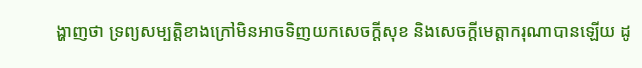ង្ហាញថា ទ្រព្យសម្បត្តិខាងក្រៅមិនអាចទិញយកសេចក្តីសុខ និងសេចក្តីមេត្តាករុណាបានឡើយ ដូ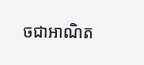ចជាអាណិត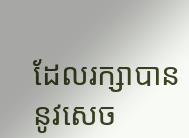ដែលរក្សាបាននូវសេច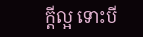ក្តីល្អ ទោះបី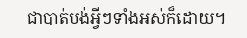ជាបាត់បង់អ្វីៗទាំងអស់ក៏ដោយ។